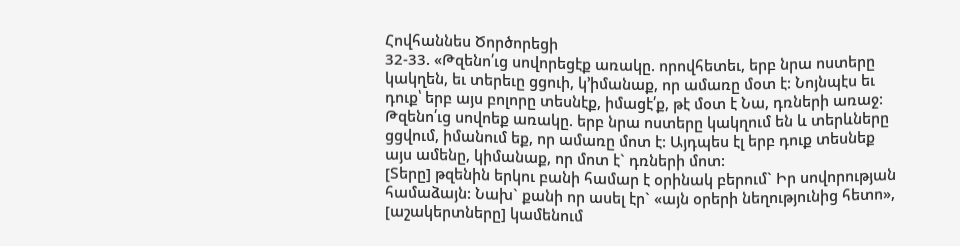Հովհաննես Ծործորեցի
32-33. «Թզենո՛ւց սովորեցէք առակը. որովհետեւ, երբ նրա ոստերը կակղեն, եւ տերեւը ցցուի, կ՚իմանաք, որ ամառը մօտ է: Նոյնպէս եւ դուք՝ երբ այս բոլորը տեսնէք, իմացէ՛ք, թէ մօտ է Նա, դռների առաջ:
Թզենո՛ւց սովոեք առակը. երբ նրա ոստերը կակղում են և տերևները ցցվում, իմանում եք, որ ամառը մոտ է: Այդպես էլ երբ դուք տեսնեք այս ամենը, կիմանաք, որ մոտ է` դռների մոտ:
[Տերը] թզենին երկու բանի համար է օրինակ բերում` Իր սովորության համաձայն: Նախ` քանի որ ասել էր` «այն օրերի նեղությունից հետո», [աշակերտները] կամենում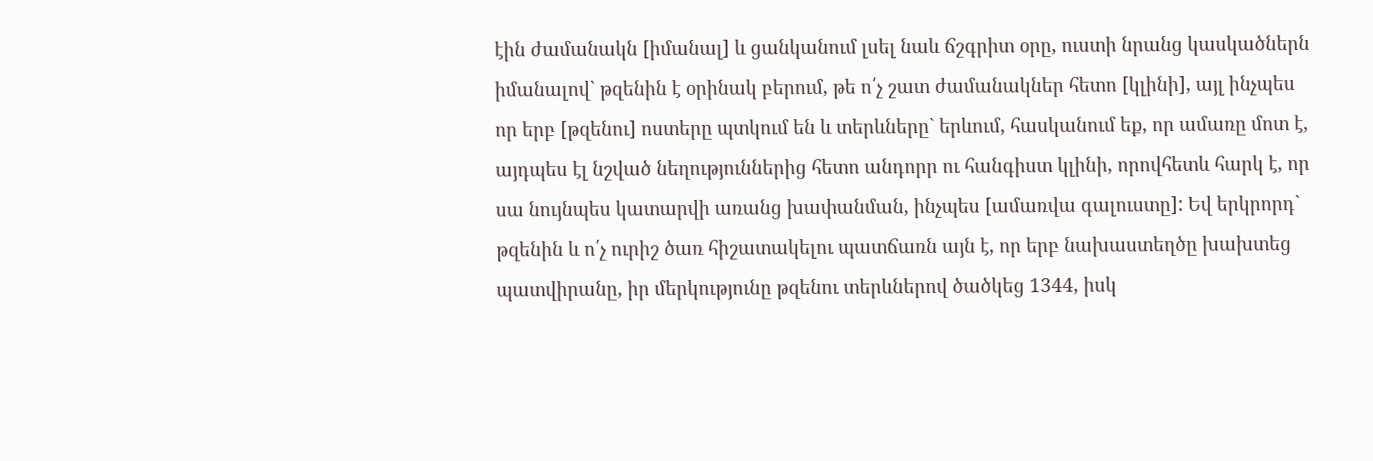էին ժամանակն [իմանալ] և ցանկանում լսել նաև ճշգրիտ օրը, ուստի նրանց կասկածներն իմանալով` թզենին է օրինակ բերում, թե ո՛չ շատ ժամանակներ հետո [կլինի], այլ ինչպես որ երբ [թզենու] ոստերը պտկում են և տերևները` երևում, հասկանում եք, որ ամառը մոտ է, այդպես էլ նշված նեղություններից հետո անդորր ու հանգիստ կլինի, որովհետև հարկ է, որ սա նույնպես կատարվի առանց խափանման, ինչպես [ամառվա գալուստը]: Եվ երկրորդ` թզենին և ո՛չ ուրիշ ծառ հիշատակելու պատճառն այն է, որ երբ նախաստեղծը խախտեց պատվիրանը, իր մերկությունը թզենու տերևներով ծածկեց 1344, իսկ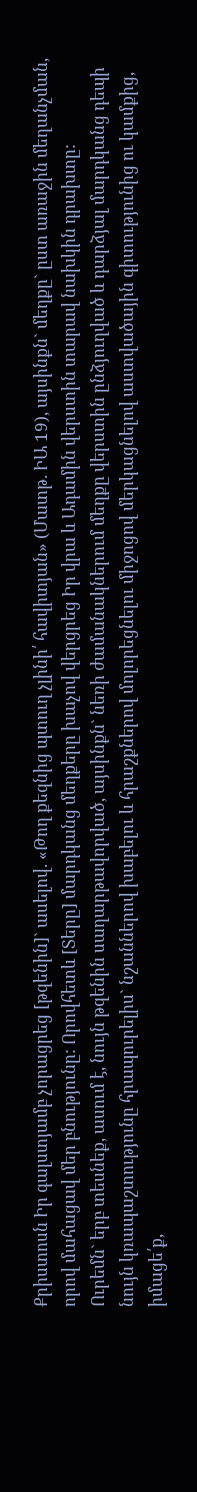Քրիստոսն Իր գալստյամբ չորացրեց [թզենին]` ասելով. «Թող քեզնից պտուղ չլինի՛ հավիտյան» (Մատթ. ԻԱ 19), այսինքն` մեղքը` ըստ առաջին մեղանչման, որով մահացավ մեր բնությունը: Որովհետև [Տերը] մարդկանց մեղքերը խաչով վերցրեց Իր վրա և Ադամին վերստին տարավ նախկին դրախտը:
Ուրեմն` երբ տեսնեք, ասում է, նույն թզենին սաղարթավորված, այսինքն` նեռի ժամանակներում մեղքը վերստին ընձյուղված և դարձյալ մարդկանց դեպի նույն կռապաշտությունը հրապուրելիս` նշաններով խաբելու և հրաշքներով մոլորեցնելու միջոցով մերկացնելով աստվածային գիտությունից ու կամքից, իմացե՛ք,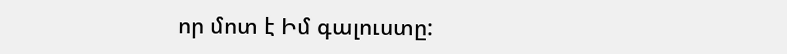որ մոտ է Իմ գալուստը: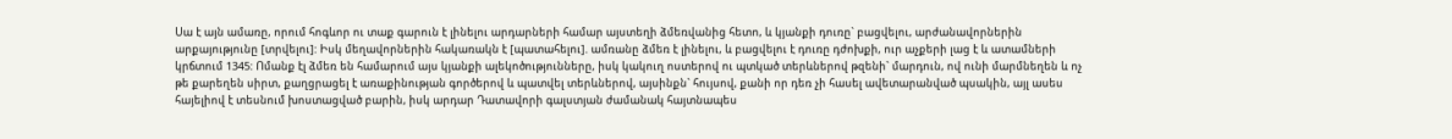Սա է այն ամառը, որում հոգևոր ու տաք գարուն է լինելու արդարների համար այստեղի ձմեռվանից հետո, և կյանքի դուռը` բացվելու, արժանավորներին արքայությունը [տրվելու]: Իսկ մեղավորներին հակառակն է [պատահելու]. ամռանը ձմեռ է լինելու, և բացվելու է դուռը դժոխքի, ուր աչքերի լաց է և ատամների կրճտում 1345: Ոմանք էլ ձմեռ են համարում այս կյանքի ալեկոծությունները, իսկ կակուղ ոստերով ու պտկած տերևներով թզենի` մարդուն, ով ունի մարմնեղեն և ոչ թե քարեղեն սիրտ, քաղցրացել է առաքինության գործերով և պատվել տերևներով, այսինքն` հույսով, քանի որ դեռ չի հասել ավետարանված պսակին, այլ ասես հայելիով է տեսնում խոստացված բարին, իսկ արդար Դատավորի գալստյան ժամանակ հայտնապես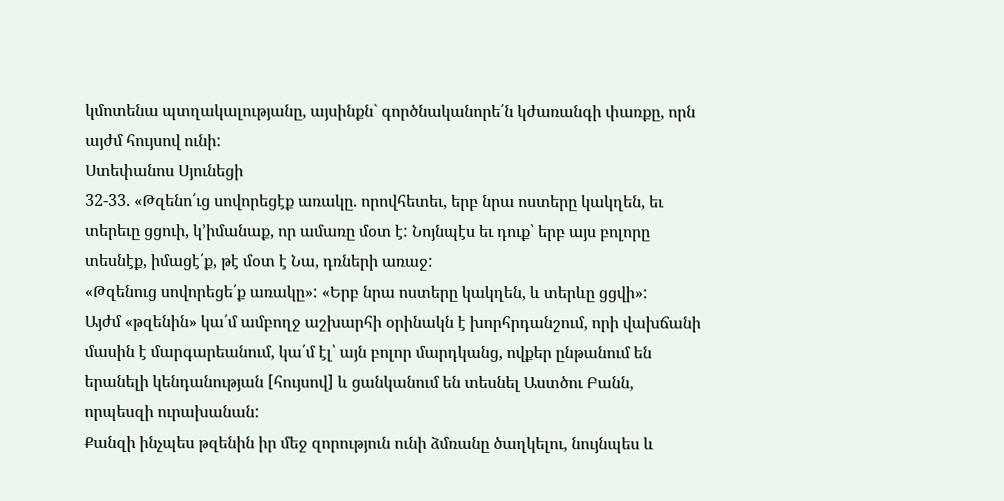կմոտենա պտղակալությանը, այսինքն` գործնականորե՛ն կժառանգի փառքը, որն այժմ հույսով ունի:
Ստեփանոս Սյունեցի
32-33. «Թզենո՛ւց սովորեցէք առակը. որովհետեւ, երբ նրա ոստերը կակղեն, եւ տերեւը ցցուի, կ՚իմանաք, որ ամառը մօտ է: Նոյնպէս եւ դուք՝ երբ այս բոլորը տեսնէք, իմացէ՛ք, թէ մօտ է Նա, դռների առաջ:
«Թզենուց սովորեցե՛ք առակը»: «Երբ նրա ոստերը կակղեն, և տերևը ցցվի»:
Այժմ «թզենին» կա՛մ ամբողջ աշխարհի օրինակն է խորհրդանշում, որի վախճանի մասին է մարգարեանում, կա՛մ էլ՝ այն բոլոր մարդկանց, ովքեր ընթանում են երանելի կենդանության [հույսով] և ցանկանում են տեսնել Աստծու Բանն, որպեսզի ուրախանան:
Քանզի ինչպես թզենին իր մեջ զորություն ունի ձմռանը ծաղկելու, նույնպես և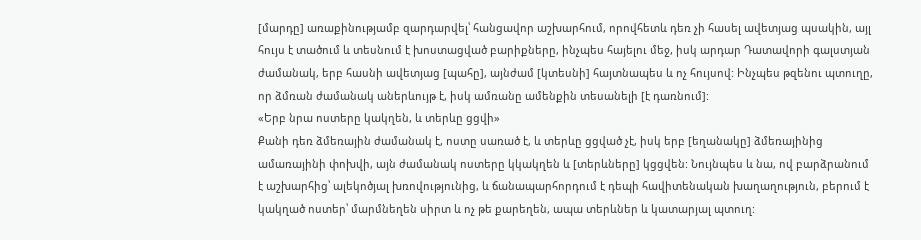[մարդը] առաքինությամբ զարդարվել՝ հանցավոր աշխարհում, որովհետև դեռ չի հասել ավետյաց պսակին, այլ հույս է տածում և տեսնում է խոստացված բարիքները, ինչպես հայելու մեջ, իսկ արդար Դատավորի գալստյան ժամանակ, երբ հասնի ավետյաց [պահը], այնժամ [կտեսնի] հայտնապես և ոչ հույսով: Ինչպես թզենու պտուղը, որ ձմռան ժամանակ աներևույթ է, իսկ ամռանը ամենքին տեսանելի [է դառնում]:
«Երբ նրա ոստերը կակղեն, և տերևը ցցվի»
Քանի դեռ ձմեռային ժամանակ է, ոստը սառած է, և տերևը ցցված չէ, իսկ երբ [եղանակը] ձմեռայինից ամառայինի փոխվի, այն ժամանակ ոստերը կկակղեն և [տերևները] կցցվեն: Նույնպես և նա, ով բարձրանում է աշխարհից՝ ալեկոծյալ խռովությունից, և ճանապարհորդում է դեպի հավիտենական խաղաղություն, բերում է կակղած ոստեր՝ մարմնեղեն սիրտ և ոչ թե քարեղեն, ապա տերևներ և կատարյալ պտուղ: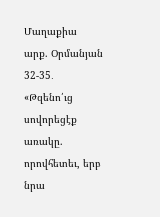Մաղաքիա արք. Օրմանյան
32-35․ «Թզենո՛ւց սովորեցէք առակը. որովհետեւ, երբ նրա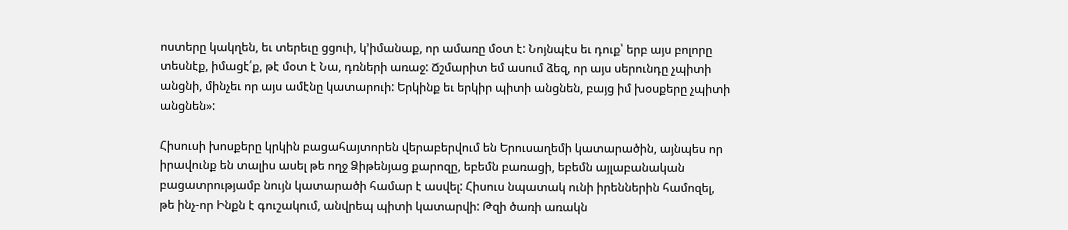ոստերը կակղեն, եւ տերեւը ցցուի, կ՚իմանաք, որ ամառը մօտ է: Նոյնպէս եւ դուք՝ երբ այս բոլորը տեսնէք, իմացէ՛ք, թէ մօտ է Նա, դռների առաջ: Ճշմարիտ եմ ասում ձեզ, որ այս սերունդը չպիտի անցնի, մինչեւ որ այս ամէնը կատարուի: Երկինք եւ երկիր պիտի անցնեն, բայց իմ խօսքերը չպիտի անցնեն»:

Հիսուսի խոսքերը կրկին բացահայտորեն վերաբերվում են Երուսաղեմի կատարածին, այնպես որ իրավունք են տալիս ասել թե ողջ Ձիթենյաց քարոզը, եբեմն բառացի, եբեմն այլաբանական բացատրությամբ նույն կատարածի համար է ասվել: Հիսուս նպատակ ունի իրեններին համոզել, թե ինչ-որ Ինքն է գուշակում, անվրեպ պիտի կատարվի: Թզի ծառի առակն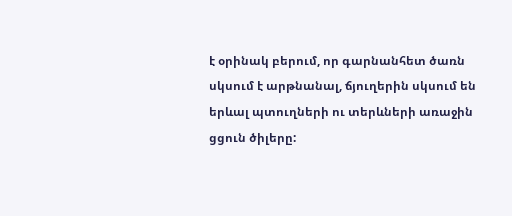է օրինակ բերում, որ գարնանհետ ծառն սկսում է արթնանալ, ճյուղերին սկսում են երևալ պտուղների ու տերևների առաջին ցցուն ծիլերը: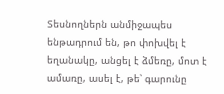Տեսնողներն անմիջապես ենթադրում են, թո փոխվել է եղանակը, անցել է ձմեռը, մոտ է ամառը, ասել է, թե՝ գարունը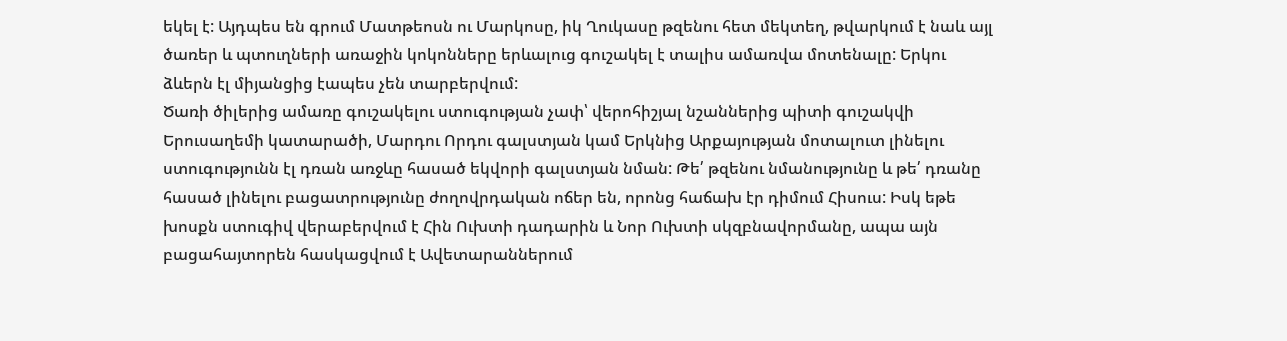եկել է: Այդպես են գրում Մատթեոսն ու Մարկոսը, իկ Ղուկասը թզենու հետ մեկտեղ, թվարկում է նաև այլ ծառեր և պտուղների առաջին կոկոնները երևալուց գուշակել է տալիս ամառվա մոտենալը: Երկու ձևերն էլ միյանցից էապես չեն տարբերվում:
Ծառի ծիլերից ամառը գուշակելու ստուգության չափ՝ վերոհիշյալ նշաններից պիտի գուշակվի Երուսաղեմի կատարածի, Մարդու Որդու գալստյան կամ Երկնից Արքայության մոտալուտ լինելու ստուգությունն էլ դռան առջևը հասած եկվորի գալստյան նման: Թե՛ թզենու նմանությունը և թե՛ դռանը հասած լինելու բացատրությունը ժողովրդական ոճեր են, որոնց հաճախ էր դիմում Հիսուս: Իսկ եթե խոսքն ստուգիվ վերաբերվում է Հին Ուխտի դադարին և Նոր Ուխտի սկզբնավորմանը, ապա այն բացահայտորեն հասկացվում է Ավետարաններում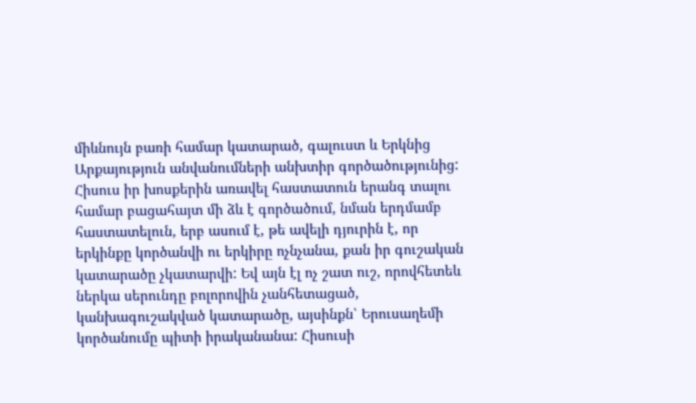միևնույն բառի համար կատարած, գալուստ և Երկնից Արքայություն անվանումների անխտիր գործածությունից:
Հիսուս իր խոսքերին առավել հաստատուն երանգ տալու համար բացահայտ մի ձև է գործածում, նման երդմամբ հաստատելուն, երբ ասում է, թե ավելի դյուրին է, որ երկինքը կործանվի ու երկիրը ոչնչանա, քան իր գուշական կատարածը չկատարվի: Եվ այն էլ ոչ շատ ուշ, որովհետեև ներկա սերունդը բոլորովին չանհետացած, կանխագուշակված կատարածը, այսինքն՝ Երուսաղեմի կործանումը պիտի իրականանա: Հիսուսի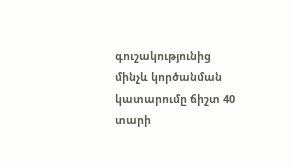գուշակությունից մինչև կործանման կատարումը ճիշտ 40 տարի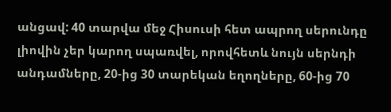անցավ: 40 տարվա մեջ Հիսուսի հետ ապրող սերունդը լիովին չեր կարող սպառվել, որովհետև նույն սերնդի անդամները, 20-ից 30 տարեկան եղողները, 60-ից 70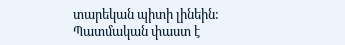տարեկան պիտի լինեին: Պատմական փաստ է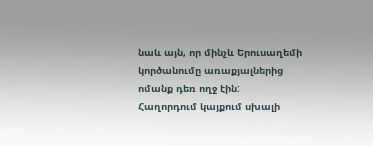նաև այն, որ մինչև Երուսաղեմի կործանումը առաքյալներից ոմանք դեռ ողջ էին:
Հաղորդում կայքում սխալի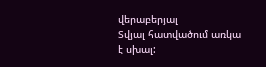վերաբերյալ
Տվյալ հատվածում առկա է սխալ: